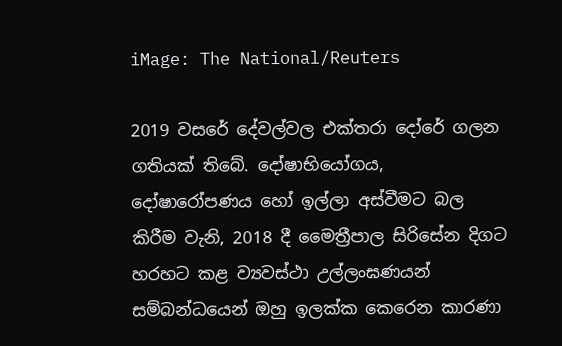iMage: The National/Reuters

2019 වසරේ දේවල්වල එක්තරා දෝරේ ගලන ගතියක් තිබේ. දෝෂාභියෝගය, දෝෂාරෝපණය හෝ ඉල්ලා අස්වීමට බල කිරීම වැනි, 2018 දී මෛත්‍රීපාල සිරිසේන දිගට හරහට කළ ව්‍යවස්ථා උල්ලංඝණයන් සම්බන්ධයෙන් ඔහු ඉලක්ක කෙරෙන කාරණා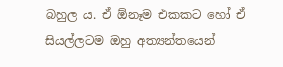බහුල ය. ඒ ඕනෑම එකකට හෝ ඒ සියල්ලටම ඔහු අත්‍යන්තයෙන්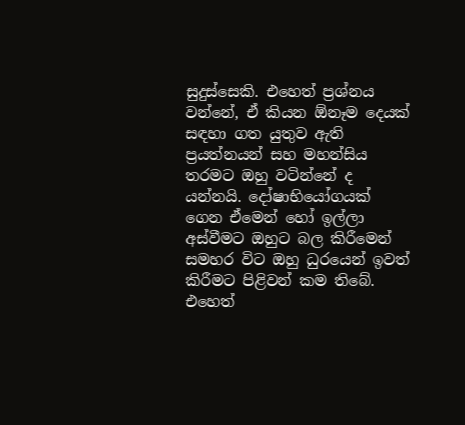සුදුස්සෙකි. එහෙත් ප්‍රශ්නය වන්නේ, ඒ කියන ඕනෑම දෙයක් සඳහා ගත යුතුව ඇති ප්‍රයත්නයන් සහ මහන්සිය තරමට ඔහු වටින්නේ ද යන්නයි. දෝෂාභියෝගයක් ගෙන ඒමෙන් හෝ ඉල්ලා අස්වීමට ඔහුට බල කිරීමෙන් සමහර විට ඔහු ධුරයෙන් ඉවත් කිරීමට පිළිවන් කම තිබේ. එහෙත්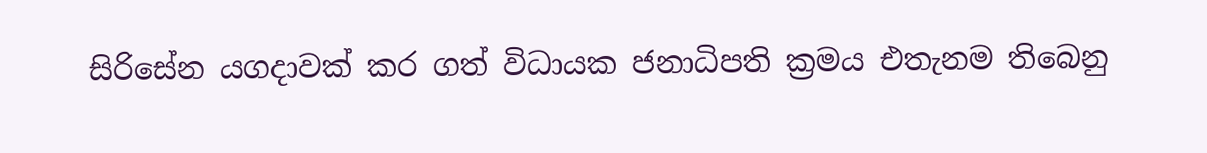සිරිසේන යගදාවක් කර ගත් විධායක ජනාධිපති ක්‍රමය එතැනම තිබෙනු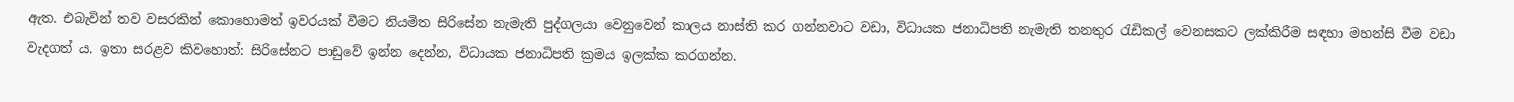ඇත. එබැවින් තව වසරකින් කොහොමත් ඉවරයක් වීමට නියමිත සිරිසේන නැමැති පුද්ගලයා වෙනුවෙන් කාලය නාස්ති කර ගන්නවාට වඩා, විධායක ජනාධිපති නැමැති තනතුර රැඩිකල් වෙනසකට ලක්කිරීම සඳහා මහන්සි වීම වඩා වැදගත් ය. ඉතා සරළව කිවහොත්: සිරිසේනට පාඩුවේ ඉන්න දෙන්න, විධායක ජනාධිපති ක්‍රමය ඉලක්ක කරගන්න.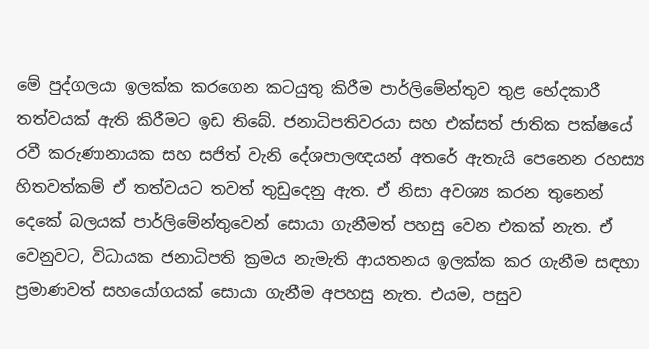මේ පුද්ගලයා ඉලක්ක කරගෙන කටයුතු කිරීම පාර්ලිමේන්තුව තුළ භේදකාරී තත්වයක් ඇති කිරීමට ඉඩ තිබේ. ජනාධිපතිවරයා සහ එක්සත් ජාතික පක්ෂයේ රවී කරුණානායක සහ සජිත් වැනි දේශපාලඥයන් අතරේ ඇතැයි පෙනෙන රහස්‍ය හිතවත්කම් ඒ තත්වයට තවත් තුඩුදෙනු ඇත. ඒ නිසා අවශ්‍ය කරන තුනෙන් දෙකේ බලයක් පාර්ලිමේන්තුවෙන් සොයා ගැනීමත් පහසු වෙන එකක් නැත. ඒ වෙනුවට, විධායක ජනාධිපති ක්‍රමය නැමැති ආයතනය ඉලක්ක කර ගැනීම සඳහා ප්‍රමාණවත් සහයෝගයක් සොයා ගැනීම අපහසු නැත. එයම, පසුව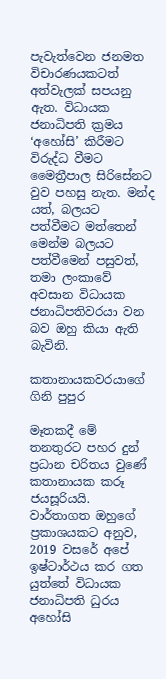පැවැත්වෙන ජනමත විචාරණයකටත් අත්වැලක් සපයනු ඇත. විධායක ජනාධිපති ක්‍රමය ‘අහෝසි’ කිරීමට විරුද්ධ වීමට මෛත්‍රීපාල සිරිසේනට වුව පහසු නැත. මන්ද යත්, බලයට පත්වීමට මත්තෙන් මෙන්ම බලයට පත්වීමෙන් පසුවත්, තමා ලංකාවේ අවසාන විධායක ජනාධිපතිවරයා වන බව ඔහු කියා ඇති බැවිනි.

කතානායකවරයාගේ ගිනි පුපුර

මෑතකදී මේ තනතුරට පහර දුන් ප්‍රධාන චරිතය වුණේ කතානායක කරූ ජයසූරියයි. වාර්තාගත ඔහුගේ ප්‍රකාශයකට අනුව, 2019 වසරේ අපේ ඉෂ්ටාර්ථය කර ගත යුත්තේ විධායක ජනාධිපති ධුරය අහෝසි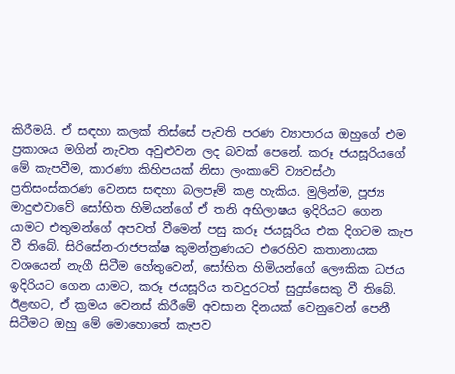කිරීමයි. ඒ සඳහා කලක් තිස්සේ පැවති පරණ ව්‍යාපාරය ඔහුගේ එම ප්‍රකාශය මගින් නැවත අවුළුවන ලද බවක් පෙනේ. කරූ ජයසූරියගේ මේ කැපවීම, කාරණා කිහිපයක් නිසා ලංකාවේ ව්‍යවස්ථා ප්‍රතිසංස්කරණ වෙනස සඳහා බලපෑම් කළ හැකිය. මුලින්ම, පූජ්‍ය මාදුළුවාවේ සෝභිත හිමියන්ගේ ඒ තනි අභිලාෂය ඉදිරියට ගෙන යාමට එතුමන්ගේ අපවත් වීමෙන් පසු කරූ ජයසූරිය එක දිගටම කැප වී තිබේ. සිරිසේන-රාජපක්ෂ කුමන්ත්‍රණයට එරෙහිව කතානායක වශයෙන් නැගී සිටීම හේතුවෙන්, සෝභිත හිමියන්ගේ ලෞකික ධජය ඉදිරියට ගෙන යාමට, කරූ ජයසූරිය තවදුරටත් සුදුස්සෙකු වී තිබේ. ඊළඟට, ඒ ක්‍රමය වෙනස් කිරීමේ අවසාන දිනයක් වෙනුවෙන් පෙනී සිටීමට ඔහු මේ මොහොතේ කැපව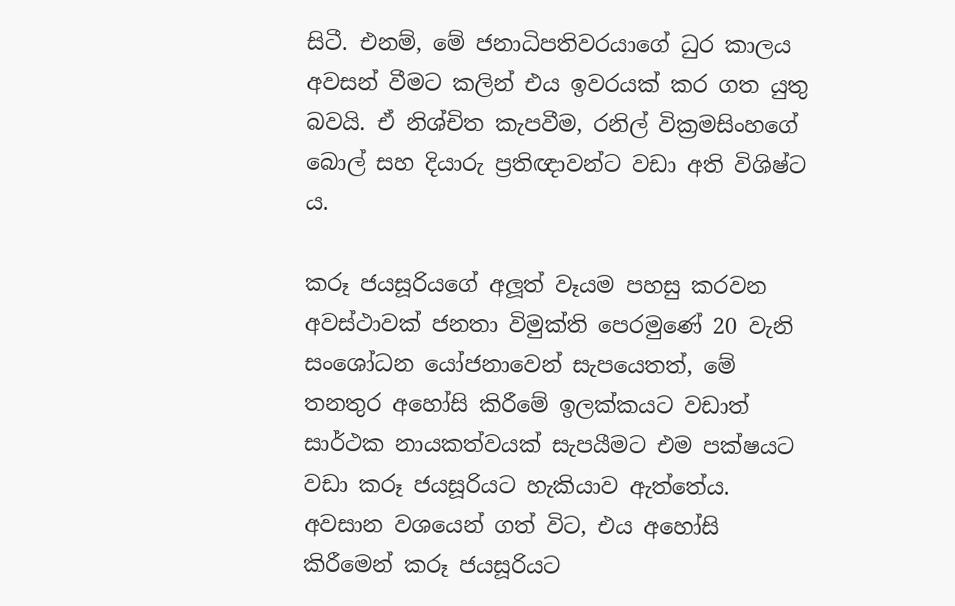සිටී. එනම්, මේ ජනාධිපතිවරයාගේ ධුර කාලය අවසන් වීමට කලින් එය ඉවරයක් කර ගත යුතු බවයි. ඒ නිශ්චිත කැපවීම, රනිල් වික්‍රමසිංහගේ බොල් සහ දියාරු ප්‍රතිඥාවන්ට වඩා අති විශිෂ්ට ය.

කරූ ජයසූරියගේ අලූත් වෑයම පහසු කරවන අවස්ථාවක් ජනතා විමුක්ති පෙරමුණේ 20 වැනි සංශෝධන යෝජනාවෙන් සැපයෙතත්, මේ තනතුර අහෝසි කිරීමේ ඉලක්කයට වඩාත් සාර්ථක නායකත්වයක් සැපයීමට එම පක්ෂයට වඩා කරූ ජයසූරියට හැකියාව ඇත්තේය. අවසාන වශයෙන් ගත් විට, එය අහෝසි කිරීමෙන් කරූ ජයසූරියට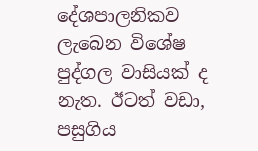දේශපාලනිකව ලැබෙන විශේෂ පුද්ගල වාසියක් ද නැත. ඊටත් වඩා, පසුගිය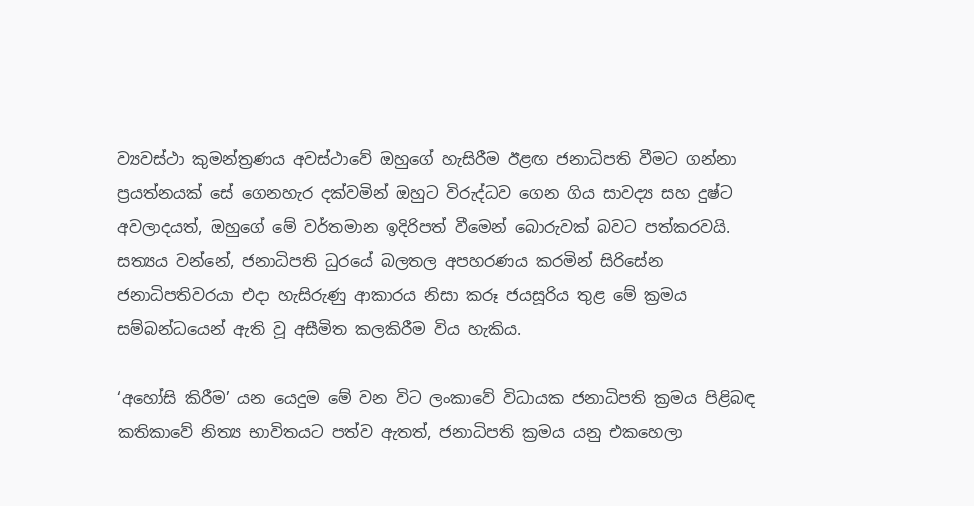ව්‍යවස්ථා කුමන්ත්‍රණය අවස්ථාවේ ඔහුගේ හැසිරීම ඊළඟ ජනාධිපති වීමට ගන්නා ප්‍රයත්නයක් සේ ගෙනහැර දක්වමින් ඔහුට විරුද්ධව ගෙන ගිය සාවද්‍ය සහ දුෂ්ට අවලාදයත්, ඔහුගේ මේ වර්තමාන ඉදිරිපත් වීමෙන් බොරුවක් බවට පත්කරවයි. සත්‍යය වන්නේ, ජනාධිපති ධුරයේ බලතල අපහරණය කරමින් සිරිසේන ජනාධිපතිවරයා එදා හැසිරුණු ආකාරය නිසා කරූ ජයසූරිය තුළ මේ ක්‍රමය සම්බන්ධයෙන් ඇති වූ අසීමිත කලකිරීම විය හැකිය.

‘අහෝසි කිරීම’ යන යෙදුම මේ වන විට ලංකාවේ විධායක ජනාධිපති ක්‍රමය පිළිබඳ කතිකාවේ නිත්‍ය භාවිතයට පත්ව ඇතත්, ජනාධිපති ක්‍රමය යනු එකහෙලා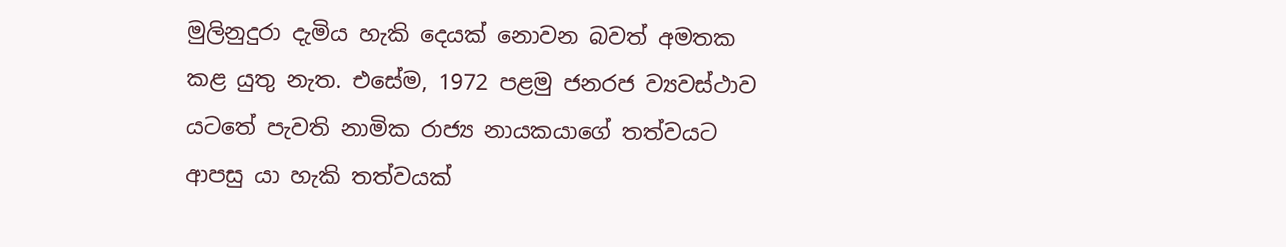මුලිනුදුරා දැමිය හැකි දෙයක් නොවන බවත් අමතක කළ යුතු නැත. එසේම, 1972 පළමු ජනරජ ව්‍යවස්ථාව යටතේ පැවති නාමික රාජ්‍ය නායකයාගේ තත්වයට ආපසු යා හැකි තත්වයක්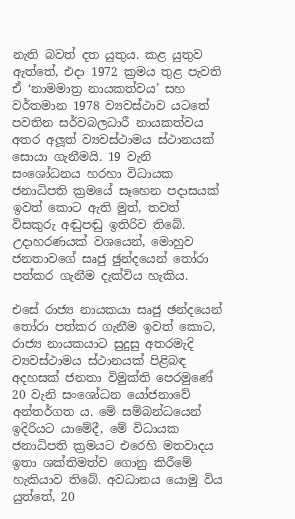නැති බවත් දත යුතුය. කළ යුතුව ඇත්තේ, එදා 1972 ක්‍රමය තුළ පැවති ඒ ‘නාමමාත්‍ර නායකත්වය’ සහ වර්තමාන 1978 ව්‍යවස්ථාව යටතේ පවතින සර්වබලධාරී නායකත්වය අතර අලූත් ව්‍යවස්ථාමය ස්ථානයක් සොයා ගැනීමයි. 19 වැනි සංශෝධනය හරහා විධායක ජනාධිපති ක්‍රමයේ සෑහෙන පදාසයක් ඉවත් කොට ඇති මුත්, තවත් විසකුරු අඬුපඬු ඉතිරිව තිබේ. උදාහරණයක් වශයෙන්, මොහුව ජනතාවගේ සෘජු ඡුන්දයෙන් තෝරා පත්කර ගැනීම දැක්විය හැකිය.

එසේ රාජ්‍ය නායකයා සෘජු ඡන්දයෙන් තෝරා පත්කර ගැනීම ඉවත් කොට, රාජ්‍ය නායකයාට සුදුසු අතරමැදි ව්‍යවස්ථාමය ස්ථානයක් පිළිබඳ අදහසක් ජනතා විමුක්ති පෙරමුණේ 20 වැනි සංශෝධන යෝජනාවේ අන්තර්ගත ය. මේ සම්බන්ධයෙන් ඉදිරියට යාමේදී, මේ විධායක ජනාධිපති ක්‍රමයට එරෙහි මතවාදය ඉතා ශක්තිමත්ව ගොනු කිරීමේ හැකියාව තිබේ. අවධානය යොමු විය යුත්තේ, 20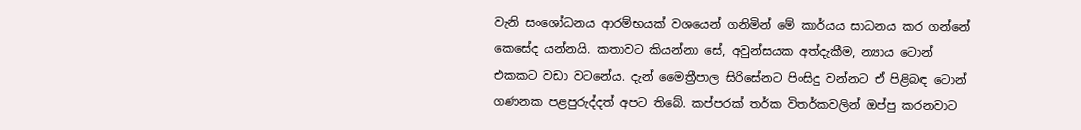වැනි සංශෝධනය ආරම්භයක් වශයෙන් ගනිමින් මේ කාර්යය සාධනය කර ගන්නේ කෙසේද යන්නයි. කතාවට කියන්නා සේ, අවුන්සයක අත්දැකීම, න්‍යාය ටොන් එකකට වඩා වටනේය. දැන් මෛත්‍රීපාල සිරිසේනට පිංසිදු වන්නට ඒ පිළිබඳ ටොන් ගණනක පළපුරුද්දත් අපට තිබේ. කප්පරක් තර්ක විතර්කවලින් ඔප්පු කරනවාට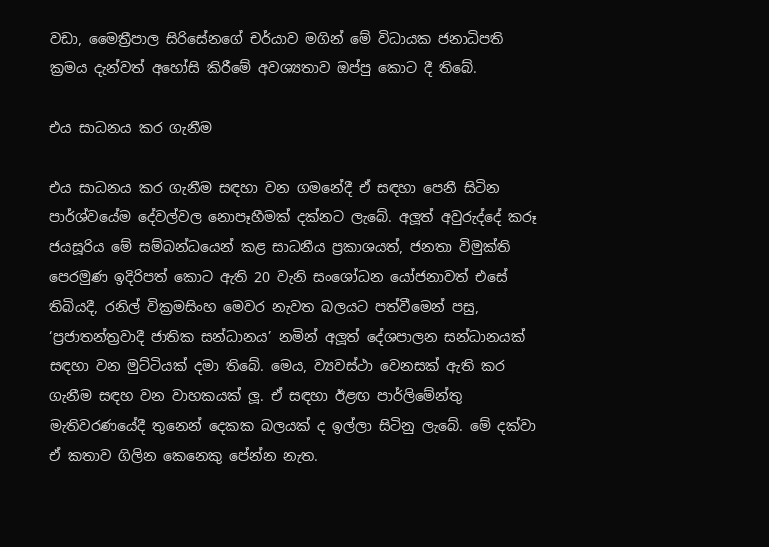වඩා, මෛත්‍රීපාල සිරිසේනගේ චර්යාව මගින් මේ විධායක ජනාධිපති ක්‍රමය දැන්වත් අහෝසි කිරීමේ අවශ්‍යතාව ඔප්පු කොට දී තිබේ.

එය සාධනය කර ගැනීම

එය සාධනය කර ගැනීම සඳහා වන ගමනේදී ඒ සඳහා පෙනී සිටින පාර්ශ්වයේම දේවල්වල නොපෑහීමක් දක්නට ලැබේ. අලූත් අවුරුද්දේ කරූ ජයසූරිය මේ සම්බන්ධයෙන් කළ සාධනීය ප්‍රකාශයත්, ජනතා විමුක්ති පෙරමුණ ඉදිරිපත් කොට ඇති 20 වැනි සංශෝධන යෝජනාවත් එසේ තිබියදී, රනිල් වික්‍රමසිංහ මෙවර නැවත බලයට පත්වීමෙන් පසු, ‘ප්‍රජාතන්ත්‍රවාදී ජාතික සන්ධානය’ නමින් අලූත් දේශපාලන සන්ධානයක් සඳහා වන මුට්ටියක් දමා තිබේ. මෙය, ව්‍යවස්ථා වෙනසක් ඇති කර ගැනීම සඳහ වන වාහකයක් ලූ. ඒ සඳහා ඊළඟ පාර්ලිමේන්තු මැතිවරණයේදී තුනෙන් දෙකක බලයක් ද ඉල්ලා සිටිනු ලැබේ. මේ දක්වා ඒ කතාව ගිලින කෙනෙකු පේන්න නැත.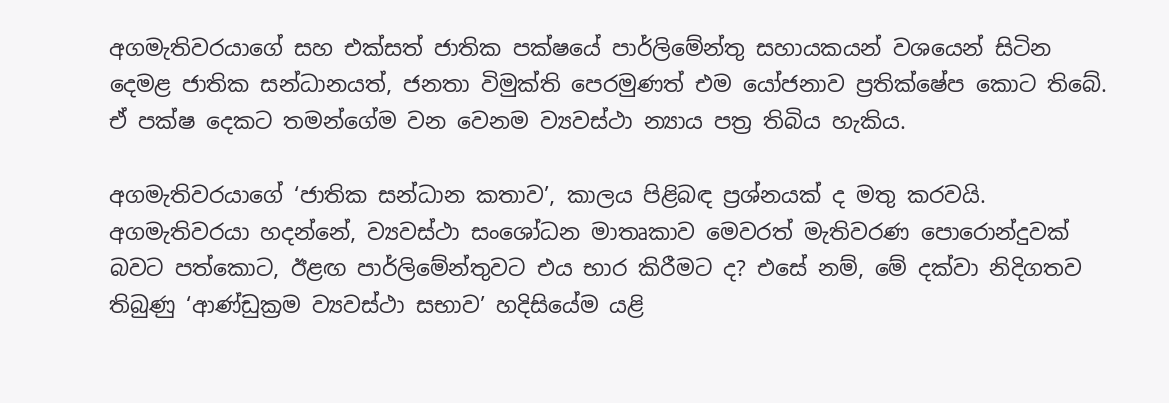අගමැතිවරයාගේ සහ එක්සත් ජාතික පක්ෂයේ පාර්ලිමේන්තු සහායකයන් වශයෙන් සිටින දෙමළ ජාතික සන්ධානයත්, ජනතා විමුක්ති පෙරමුණත් එම යෝජනාව ප්‍රතික්ෂේප කොට තිබේ. ඒ පක්ෂ දෙකට තමන්ගේම වන වෙනම ව්‍යවස්ථා න්‍යාය පත්‍ර තිබිය හැකිය.

අගමැතිවරයාගේ ‘ජාතික සන්ධාන කතාව’, කාලය පිළිබඳ ප්‍රශ්නයක් ද මතු කරවයි. අගමැතිවරයා හදන්නේ, ව්‍යවස්ථා සංශෝධන මාතෘකාව මෙවරත් මැතිවරණ පොරොන්දුවක් බවට පත්කොට, ඊළඟ පාර්ලිමේන්තුවට එය භාර කිරීමට ද? එසේ නම්, මේ දක්වා නිදිගතව තිබුණු ‘ආණ්ඩුක්‍රම ව්‍යවස්ථා සභාව’ හදිසියේම යළි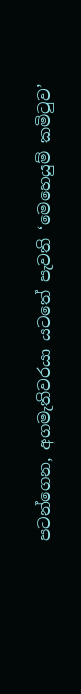පටන්ගෙන, අගමැතිවරයා යටතේ පැවති ‘මෙහෙයුම් කමිටුව’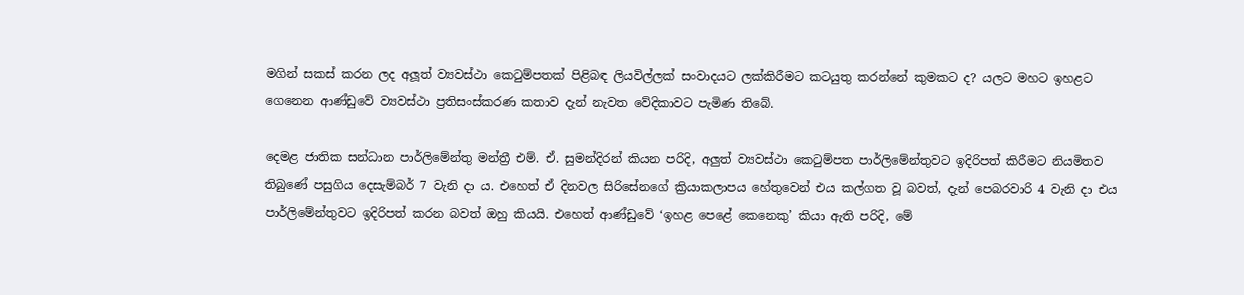මගින් සකස් කරන ලද අලූත් ව්‍යවස්ථා කෙටුම්පතක් පිළිබඳ ලියවිල්ලක් සංවාදයට ලක්කිරීමට කටයුතු කරන්නේ කුමකට ද? යලට මහට ඉහළට ගෙනෙන ආණ්ඩුවේ ව්‍යවස්ථා ප්‍රතිසංස්කරණ කතාව දැන් නැවත වේදිකාවට පැමිණ තිබේ.

දෙමළ ජාතික සන්ධාන පාර්ලිමේන්තු මන්ත්‍රී එම්. ඒ. සුමන්දිරන් කියන පරිදි, අලුත් ව්‍යවස්ථා කෙටුම්පත පාර්ලිමේන්තුවට ඉදිරිපත් කිරීමට නියමිතව තිබුණේ පසුගිය දෙසැම්බර් 7 වැනි දා ය. එහෙත් ඒ දිනවල සිරිසේනගේ ක්‍රියාකලාපය හේතුවෙන් එය කල්ගත වූ බවත්, දැන් පෙබරවාරි 4 වැනි දා එය පාර්ලිමේන්තුවට ඉදිරිපත් කරන බවත් ඔහු කියයි. එහෙත් ආණ්ඩුවේ ‘ඉහළ පෙළේ කෙනෙකු’ කියා ඇති පරිදි, මේ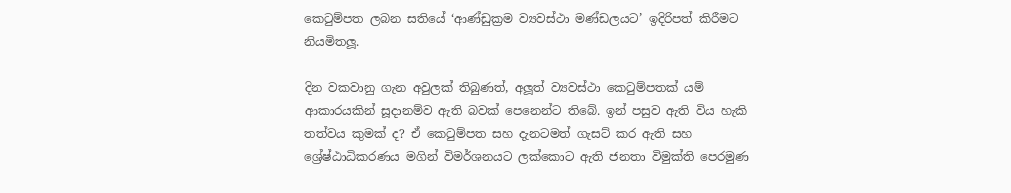කෙටුම්පත ලබන සතියේ ‘ආණ්ඩුක්‍රම ව්‍යවස්ථා මණ්ඩලයට’ ඉදිරිපත් කිරීමට නියමිතලූ.

දින වකවානු ගැන අවුලක් තිබුණත්, අලූත් ව්‍යවස්ථා කෙටුම්පතක් යම් ආකාරයකින් සූදානම්ව ඇති බවක් පෙනෙන්ට තිබේ. ඉන් පසුව ඇති විය හැකි තත්වය කුමක් ද? ඒ කෙටුම්පත සහ දැනටමත් ගැසට් කර ඇති සහ ශ්‍රේෂ්ඨාධිකරණය මගින් විමර්ශනයට ලක්කොට ඇති ජනතා විමුක්ති පෙරමුණ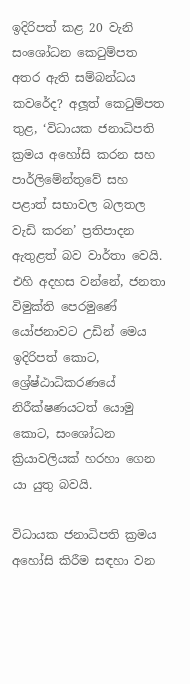ඉදිරිපත් කළ 20 වැනි සංශෝධන කෙටුම්පත අතර ඇති සම්බන්ධය කවරේද? අලූත් කෙටුම්පත තුළ, ‘විධායක ජනාධිපති ක්‍රමය අහෝසි කරන සහ පාර්ලිමේන්තුවේ සහ පළාත් සභාවල බලතල වැඩි කරන’ ප්‍රතිපාදන ඇතුළත් බව වාර්තා වෙයි. එහි අදහස වන්නේ, ජනතා විමුක්ති පෙරමුණේ යෝජනාවට උඩින් මෙය ඉදිරිපත් කොට, ශ්‍රේෂ්ඨාධිකරණයේ නිරීක්ෂණයටත් යොමු කොට, සංශෝධන ක්‍රියාවලියක් හරහා ගෙන යා යුතු බවයි.

විධායක ජනාධිපති ක්‍රමය අහෝසි කිරීම සඳහා වන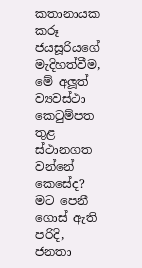කතානායක කරූ ජයසූරියගේ මැදිහත්වීම, මේ අලූත් ව්‍යවස්ථා කෙටුම්පත තුළ ස්ථානගත වන්නේ කෙසේද? මට පෙනී ගොස් ඇති පරිදි, ජනතා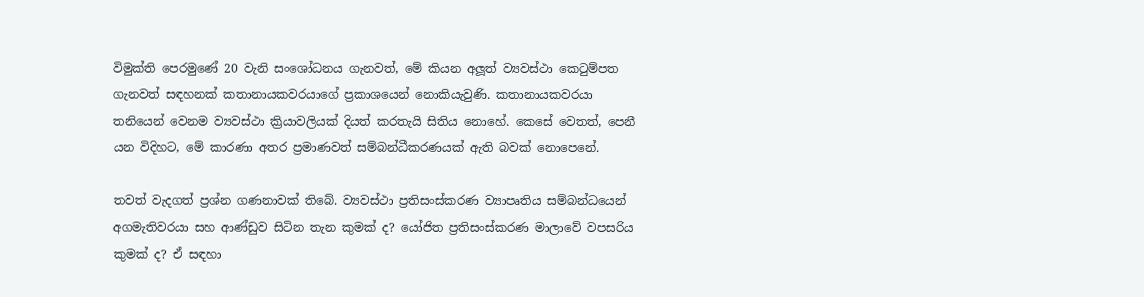විමුක්ති පෙරමුණේ 20 වැනි සංශෝධනය ගැනවත්, මේ කියන අලූත් ව්‍යවස්ථා කෙටුම්පත ගැනවත් සඳහනක් කතානායකවරයාගේ ප්‍රකාශයෙන් නොකියැවුණි. කතානායකවරයා තනියෙන් වෙනම ව්‍යවස්ථා ක්‍රියාවලියක් දියත් කරතැයි සිතිය නොහේ. කෙසේ වෙතත්, පෙනී යන විදිහට, මේ කාරණා අතර ප්‍රමාණවත් සම්බන්ධීකරණයක් ඇති බවක් නොපෙනේ.

තවත් වැදගත් ප්‍රශ්න ගණනාවක් තිබේ. ව්‍යවස්ථා ප්‍රතිසංස්කරණ ව්‍යාපෘතිය සම්බන්ධයෙන් අගමැතිවරයා සහ ආණ්ඩුව සිටින තැන කුමක් ද? යෝජිත ප්‍රතිසංස්කරණ මාලාවේ වපසරිය කුමක් ද? ඒ සඳහා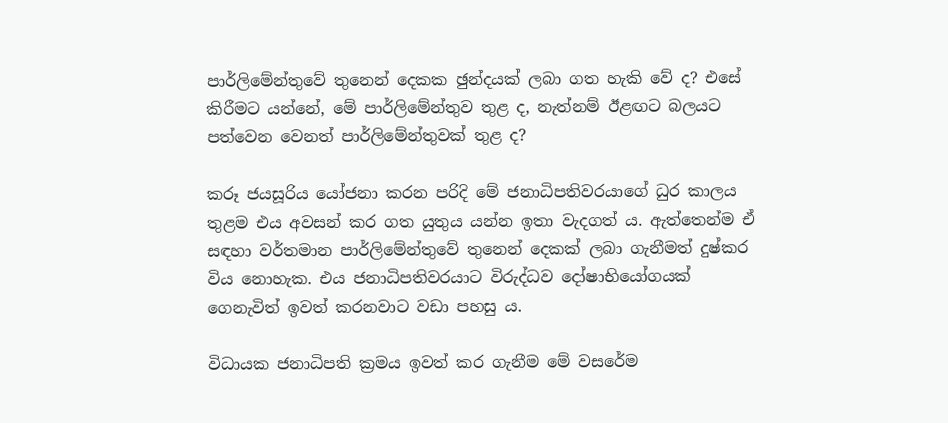පාර්ලිමේන්තුවේ තුනෙන් දෙකක ඡුන්දයක් ලබා ගත හැකි වේ ද? එසේ කිරීමට යන්නේ, මේ පාර්ලිමේන්තුව තුළ ද, නැත්නම් ඊළඟට බලයට පත්වෙන වෙනත් පාර්ලිමේන්තුවක් තුළ ද?

කරූ ජයසූරිය යෝජනා කරන පරිදි මේ ජනාධිපතිවරයාගේ ධුර කාලය තුළම එය අවසන් කර ගත යුතුය යන්න ඉතා වැදගත් ය. ඇත්තෙන්ම ඒ සඳහා වර්තමාන පාර්ලිමේන්තුවේ තුනෙන් දෙකක් ලබා ගැනීමත් දුෂ්කර විය නොහැක. එය ජනාධිපතිවරයාට විරුද්ධව දෝෂාභියෝගයක් ගෙනැවිත් ඉවත් කරනවාට වඩා පහසු ය.

විධායක ජනාධිපති ක්‍රමය ඉවත් කර ගැනීම මේ වසරේම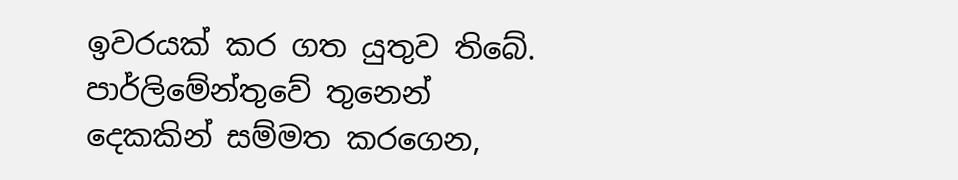ඉවරයක් කර ගත යුතුව තිබේ. පාර්ලිමේන්තුවේ තුනෙන් දෙකකින් සම්මත කරගෙන,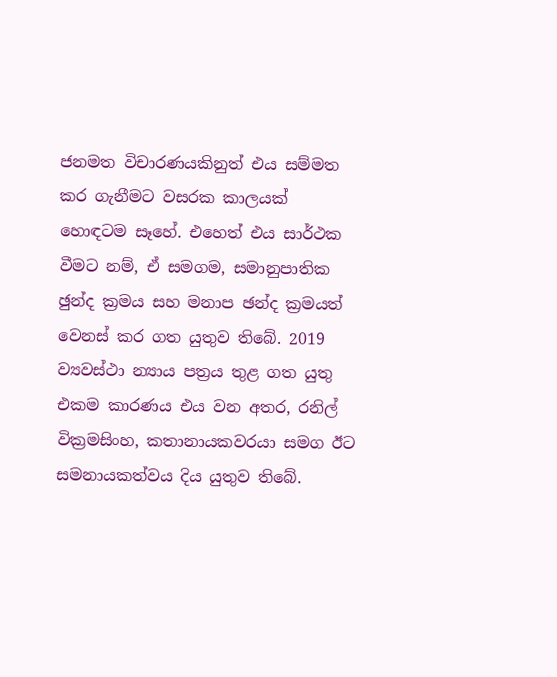ජනමත විචාරණයකිනුත් එය සම්මත කර ගැනීමට වසරක කාලයක් හොඳටම සෑහේ. එහෙත් එය සාර්ථක වීමට නම්, ඒ සමගම, සමානුපාතික ඡුන්ද ක්‍රමය සහ මනාප ඡන්ද ක්‍රමයත් වෙනස් කර ගත යුතුව තිබේ. 2019 ව්‍යවස්ථා න්‍යාය පත්‍රය තුළ ගත යුතු එකම කාරණය එය වන අතර, රනිල් වික්‍රමසිංහ, කතානායකවරයා සමග ඊට සමනායකත්වය දිය යුතුව තිබේ.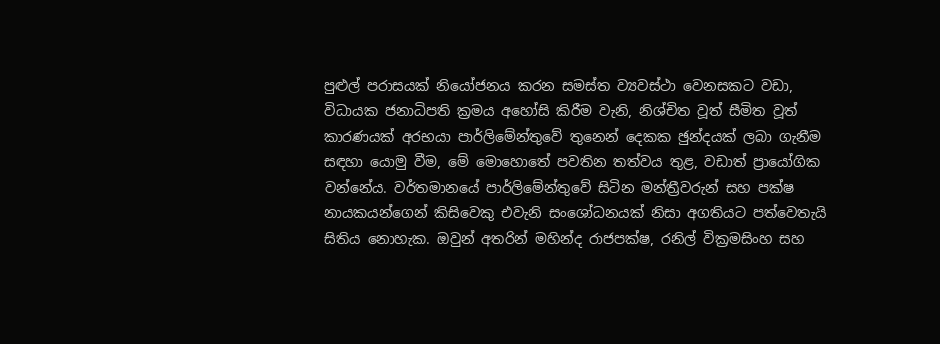පුළුල් පරාසයක් නියෝජනය කරන සමස්ත ව්‍යවස්ථා වෙනසකට වඩා, විධායක ජනාධිපති ක්‍රමය අහෝසි කිරීම වැනි, නිශ්චිත වූත් සීමිත වූත් කාරණයක් අරභයා පාර්ලිමේන්තුවේ තුනෙන් දෙකක ඡුන්දයක් ලබා ගැනීම සඳහා යොමු වීම, මේ මොහොතේ පවතින තත්වය තුළ, වඩාත් ප්‍රායෝගික වන්නේය. වර්තමානයේ පාර්ලිමේන්තුවේ සිටින මන්ත්‍රීවරුන් සහ පක්ෂ නායකයන්ගෙන් කිසිවෙකු එවැනි සංශෝධනයක් නිසා අගතියට පත්වෙතැයි සිතිය නොහැක. ඔවුන් අතරින් මහින්ද රාජපක්ෂ, රනිල් වික්‍රමසිංහ සහ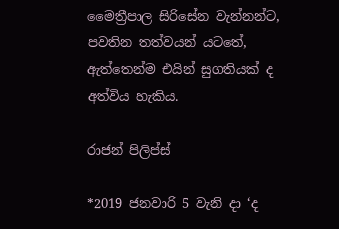මෛත්‍රීපාල සිරිසේන වැන්නන්ට, පවතින තත්වයන් යටතේ, ඇත්තෙන්ම එයින් සුගතියක් ද අත්විය හැකිය.

රාජන් පිලිප්ස්

*2019 ජනවාරි 5 වැනි දා ‘ද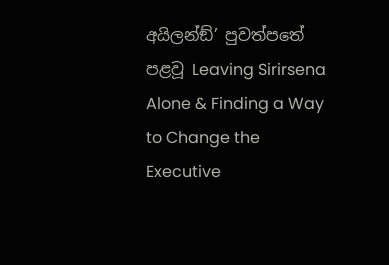අයිලන්ඞ්’ පුවත්පතේ පළවූ Leaving Sirirsena Alone & Finding a Way to Change the Executive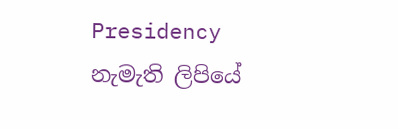Presidency
නැමැති ලිපියේ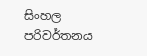සිංහල පරිවර්තනය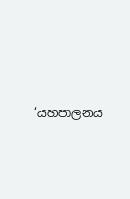‘යහපාලනය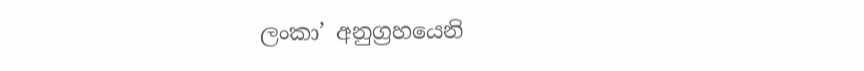ලංකා’ අනුග්‍රහයෙනි